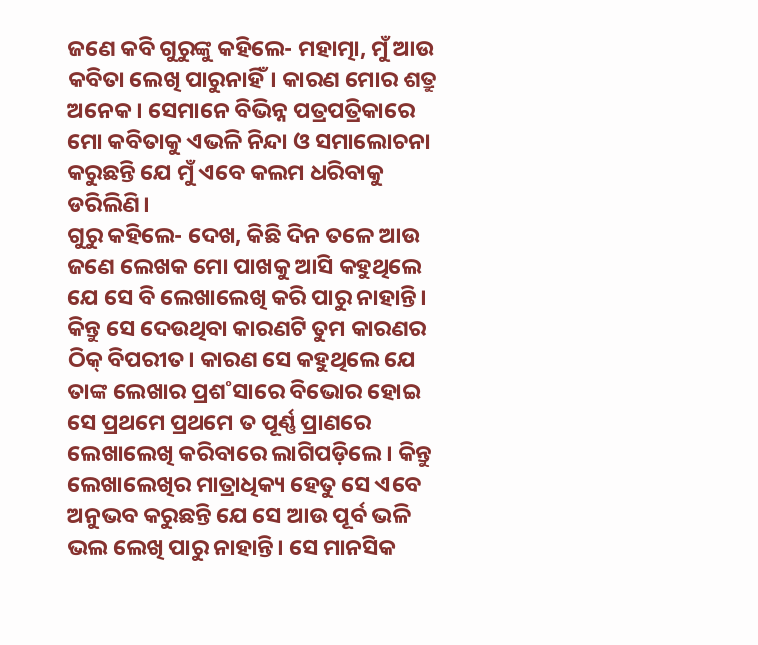ଜଣେ କବି ଗୁରୁଙ୍କୁ କହିଲେ- ମହାତ୍ମା, ମୁଁ ଆଉ କବିତା ଲେଖି ପାରୁନାହିଁ। କାରଣ ମୋର ଶତ୍ରୁ ଅନେକ। ସେମାନେ ବିଭିନ୍ନ ପତ୍ରପତ୍ରିକାରେ ମୋ କବିତାକୁ ଏଭଳି ନିନ୍ଦା ଓ ସମାଲୋଚନା କରୁଛନ୍ତି ଯେ ମୁଁ ଏବେ କଲମ ଧରିବାକୁ ଡରିଲିଣି।
ଗୁରୁ କହିଲେ- ଦେଖ, କିଛି ଦିନ ତଳେ ଆଉ ଜଣେ ଲେଖକ ମୋ ପାଖକୁ ଆସି କହୁଥିଲେ ଯେ ସେ ବି ଲେଖାଲେଖି କରି ପାରୁ ନାହାନ୍ତି। କିନ୍ତୁ ସେ ଦେଉଥିବା କାରଣଟି ତୁମ କାରଣର ଠିକ୍ ବିପରୀତ। କାରଣ ସେ କହୁଥିଲେ ଯେ ତାଙ୍କ ଲେଖାର ପ୍ରଶ˚ସାରେ ବିଭୋର ହୋଇ ସେ ପ୍ରଥମେ ପ୍ରଥମେ ତ ପୂର୍ଣ୍ଣ ପ୍ରାଣରେ ଲେଖାଲେଖି କରିବାରେ ଲାଗିପଡ଼ିଲେ। କିନ୍ତୁ ଲେଖାଲେଖିର ମାତ୍ରାଧିକ୍ୟ ହେତୁ ସେ ଏବେ ଅନୁଭବ କରୁଛନ୍ତି ଯେ ସେ ଆଉ ପୂର୍ବ ଭଳି ଭଲ ଲେଖି ପାରୁ ନାହାନ୍ତି। ସେ ମାନସିକ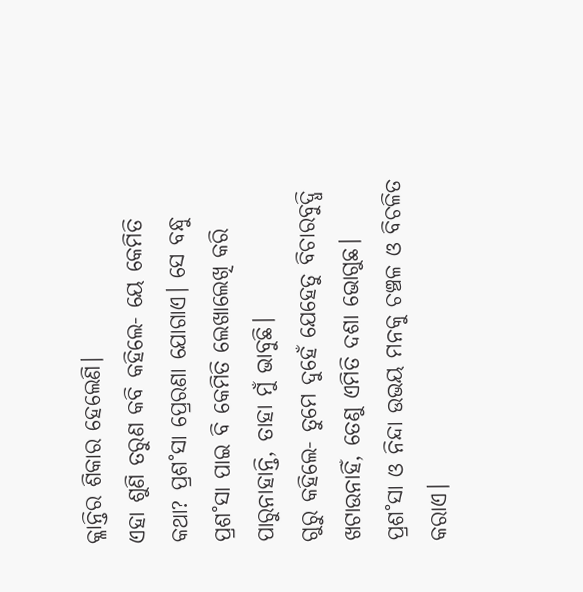କ୍ଳାନ୍ତିର ଶିକାର ହେଲେଣି।
ଏହା ଶୁଣି ତରୁଣ କବି କହିଲେ- ୟେ କେମିତି କଥା? ପ୍ରଶ˚ସା ପ୍ରେରଣା ଯୋଗାଏ। ସେ ବନ୍ଧୁ ପ୍ରଶ˚ସା ପାଇ ବି କେମିତି ଲେଖାଲେଖି କରି ପାରୁନାହାନ୍ତି, ତାହା ମୁଁ ଭାବୁଛି।
ଗୁରୁ କହିଲେ- ତୁମେ ଦୁହେଁ ଯେହେତୁ ବିଚାରବୁଦ୍ଧି ଖଟାଉନାହିଁ, ତେଣୁ ଏମିତି ଦଶା ଭୋଗୁଛ। ପ୍ରଶ˚ସା ଓ ନିନ୍ଦା ଉଭୟ ମନକୁ ଚଞ୍ଚଳ ଓ ବିଚଳିତ କରାଏ।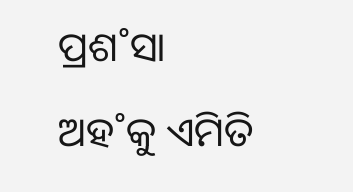ପ୍ରଶ˚ସା ଅହ˚କୁ ଏମିତି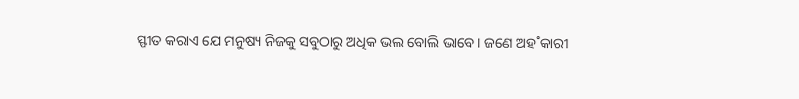ସ୍ଫୀତ କରାଏ ଯେ ମନୁଷ୍ୟ ନିଜକୁ ସବୁଠାରୁ ଅଧିକ ଭଲ ବୋଲି ଭାବେ। ଜଣେ ଅହ˚କାରୀ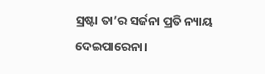ସ୍ରଷ୍ଟା ତା’ର ସର୍ଜନା ପ୍ରତି ନ୍ୟାୟ ଦେଇପାରେନା।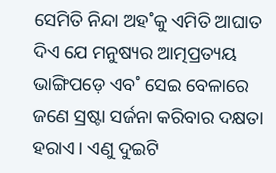ସେମିତି ନିନ୍ଦା ଅହ˚କୁ ଏମିତି ଆଘାତ ଦିଏ ଯେ ମନୁଷ୍ୟର ଆତ୍ମପ୍ରତ୍ୟୟ ଭାଙ୍ଗିପଡ଼େ ଏବ˚ ସେଇ ବେଳାରେ ଜଣେ ସ୍ରଷ୍ଟା ସର୍ଜନା କରିବାର ଦକ୍ଷତା ହରାଏ। ଏଣୁ ଦୁଇଟି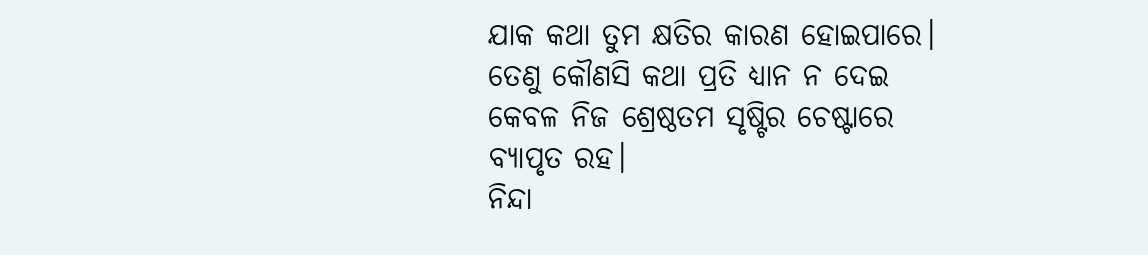ଯାକ କଥା ତୁମ କ୍ଷତିର କାରଣ ହୋଇପାରେ। ତେଣୁ କୌଣସି କଥା ପ୍ରତି ଧ୍ୟାନ ନ ଦେଇ କେବଳ ନିଜ ଶ୍ରେଷ୍ଠତମ ସୃଷ୍ଟିର ଚେଷ୍ଟାରେ ବ୍ୟାପୃତ ରହ।
ନିନ୍ଦା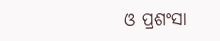ଓ ପ୍ରଶଂସା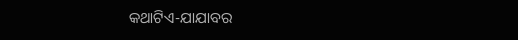କଥାଟିଏ-ଯାଯାବର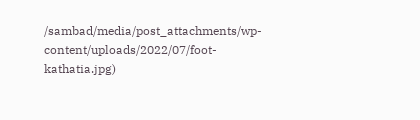/sambad/media/post_attachments/wp-content/uploads/2022/07/foot-kathatia.jpg)